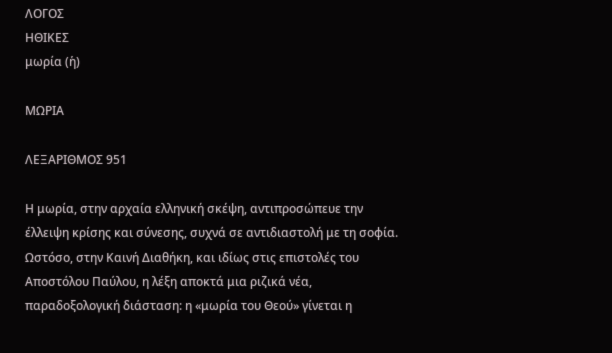ΛΟΓΟΣ
ΗΘΙΚΕΣ
μωρία (ἡ)

ΜΩΡΙΑ

ΛΕΞΑΡΙΘΜΟΣ 951

Η μωρία, στην αρχαία ελληνική σκέψη, αντιπροσώπευε την έλλειψη κρίσης και σύνεσης, συχνά σε αντιδιαστολή με τη σοφία. Ωστόσο, στην Καινή Διαθήκη, και ιδίως στις επιστολές του Αποστόλου Παύλου, η λέξη αποκτά μια ριζικά νέα, παραδοξολογική διάσταση: η «μωρία του Θεού» γίνεται η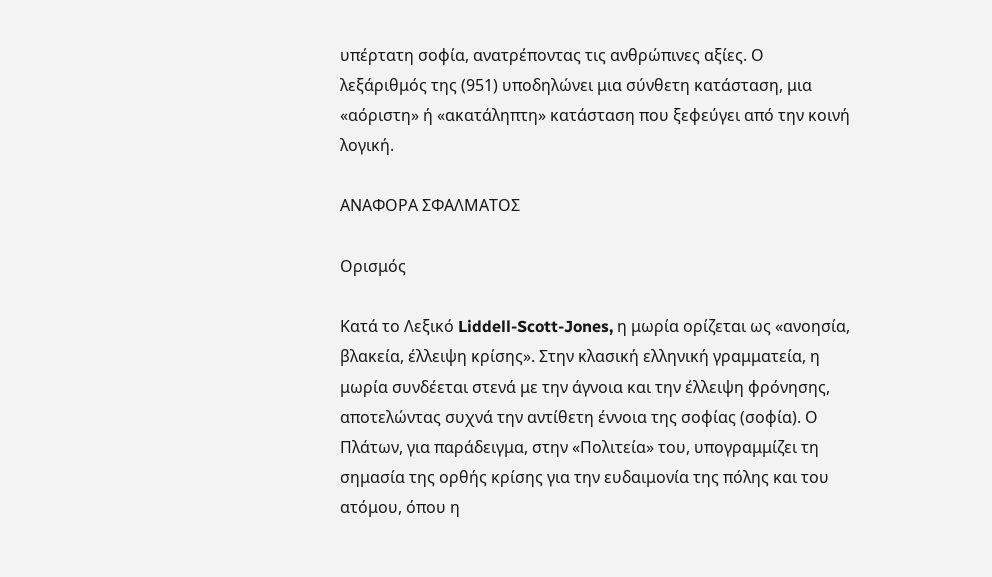υπέρτατη σοφία, ανατρέποντας τις ανθρώπινες αξίες. Ο λεξάριθμός της (951) υποδηλώνει μια σύνθετη κατάσταση, μια «αόριστη» ή «ακατάληπτη» κατάσταση που ξεφεύγει από την κοινή λογική.

ΑΝΑΦΟΡΑ ΣΦΑΛΜΑΤΟΣ

Ορισμός

Κατά το Λεξικό Liddell-Scott-Jones, η μωρία ορίζεται ως «ανοησία, βλακεία, έλλειψη κρίσης». Στην κλασική ελληνική γραμματεία, η μωρία συνδέεται στενά με την άγνοια και την έλλειψη φρόνησης, αποτελώντας συχνά την αντίθετη έννοια της σοφίας (σοφία). Ο Πλάτων, για παράδειγμα, στην «Πολιτεία» του, υπογραμμίζει τη σημασία της ορθής κρίσης για την ευδαιμονία της πόλης και του ατόμου, όπου η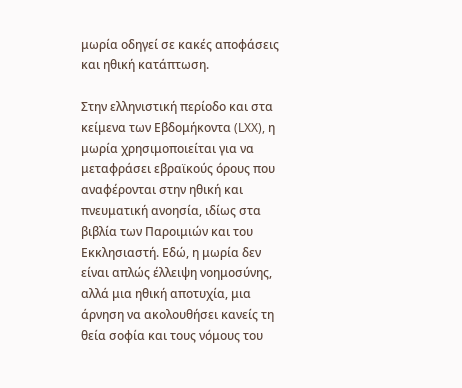μωρία οδηγεί σε κακές αποφάσεις και ηθική κατάπτωση.

Στην ελληνιστική περίοδο και στα κείμενα των Εβδομήκοντα (LXX), η μωρία χρησιμοποιείται για να μεταφράσει εβραϊκούς όρους που αναφέρονται στην ηθική και πνευματική ανοησία, ιδίως στα βιβλία των Παροιμιών και του Εκκλησιαστή. Εδώ, η μωρία δεν είναι απλώς έλλειψη νοημοσύνης, αλλά μια ηθική αποτυχία, μια άρνηση να ακολουθήσει κανείς τη θεία σοφία και τους νόμους του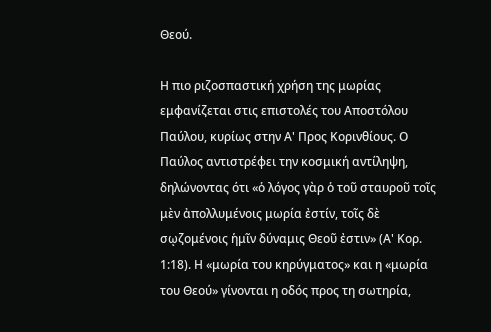Θεού.

Η πιο ριζοσπαστική χρήση της μωρίας εμφανίζεται στις επιστολές του Αποστόλου Παύλου, κυρίως στην Α' Προς Κορινθίους. Ο Παύλος αντιστρέφει την κοσμική αντίληψη, δηλώνοντας ότι «ὁ λόγος γὰρ ὁ τοῦ σταυροῦ τοῖς μὲν ἀπολλυμένοις μωρία ἐστίν, τοῖς δὲ σῳζομένοις ἡμῖν δύναμις Θεοῦ ἐστιν» (Α' Κορ. 1:18). Η «μωρία του κηρύγματος» και η «μωρία του Θεού» γίνονται η οδός προς τη σωτηρία,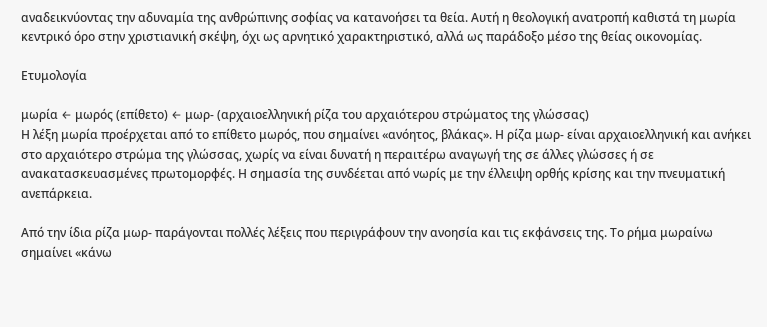αναδεικνύοντας την αδυναμία της ανθρώπινης σοφίας να κατανοήσει τα θεία. Αυτή η θεολογική ανατροπή καθιστά τη μωρία κεντρικό όρο στην χριστιανική σκέψη, όχι ως αρνητικό χαρακτηριστικό, αλλά ως παράδοξο μέσο της θείας οικονομίας.

Ετυμολογία

μωρία ← μωρός (επίθετο) ← μωρ- (αρχαιοελληνική ρίζα του αρχαιότερου στρώματος της γλώσσας)
Η λέξη μωρία προέρχεται από το επίθετο μωρός, που σημαίνει «ανόητος, βλάκας». Η ρίζα μωρ- είναι αρχαιοελληνική και ανήκει στο αρχαιότερο στρώμα της γλώσσας, χωρίς να είναι δυνατή η περαιτέρω αναγωγή της σε άλλες γλώσσες ή σε ανακατασκευασμένες πρωτομορφές. Η σημασία της συνδέεται από νωρίς με την έλλειψη ορθής κρίσης και την πνευματική ανεπάρκεια.

Από την ίδια ρίζα μωρ- παράγονται πολλές λέξεις που περιγράφουν την ανοησία και τις εκφάνσεις της. Το ρήμα μωραίνω σημαίνει «κάνω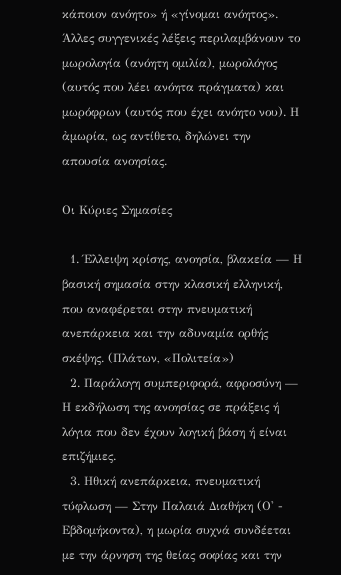κάποιον ανόητο» ή «γίνομαι ανόητος». Άλλες συγγενικές λέξεις περιλαμβάνουν το μωρολογία (ανόητη ομιλία), μωρολόγος (αυτός που λέει ανόητα πράγματα) και μωρόφρων (αυτός που έχει ανόητο νου). Η ἀμωρία, ως αντίθετο, δηλώνει την απουσία ανοησίας.

Οι Κύριες Σημασίες

  1. Έλλειψη κρίσης, ανοησία, βλακεία — Η βασική σημασία στην κλασική ελληνική, που αναφέρεται στην πνευματική ανεπάρκεια και την αδυναμία ορθής σκέψης. (Πλάτων, «Πολιτεία»)
  2. Παράλογη συμπεριφορά, αφροσύνη — Η εκδήλωση της ανοησίας σε πράξεις ή λόγια που δεν έχουν λογική βάση ή είναι επιζήμιες.
  3. Ηθική ανεπάρκεια, πνευματική τύφλωση — Στην Παλαιά Διαθήκη (Ο' - Εβδομήκοντα), η μωρία συχνά συνδέεται με την άρνηση της θείας σοφίας και την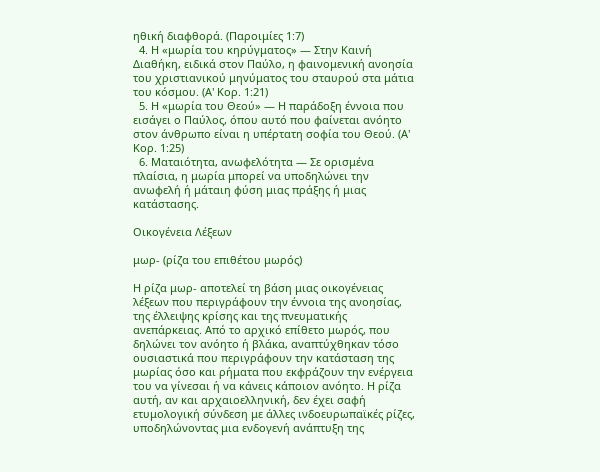ηθική διαφθορά. (Παροιμίες 1:7)
  4. Η «μωρία του κηρύγματος» — Στην Καινή Διαθήκη, ειδικά στον Παύλο, η φαινομενική ανοησία του χριστιανικού μηνύματος του σταυρού στα μάτια του κόσμου. (Α' Κορ. 1:21)
  5. Η «μωρία του Θεού» — Η παράδοξη έννοια που εισάγει ο Παύλος, όπου αυτό που φαίνεται ανόητο στον άνθρωπο είναι η υπέρτατη σοφία του Θεού. (Α' Κορ. 1:25)
  6. Ματαιότητα, ανωφελότητα — Σε ορισμένα πλαίσια, η μωρία μπορεί να υποδηλώνει την ανωφελή ή μάταιη φύση μιας πράξης ή μιας κατάστασης.

Οικογένεια Λέξεων

μωρ- (ρίζα του επιθέτου μωρός)

Η ρίζα μωρ- αποτελεί τη βάση μιας οικογένειας λέξεων που περιγράφουν την έννοια της ανοησίας, της έλλειψης κρίσης και της πνευματικής ανεπάρκειας. Από το αρχικό επίθετο μωρός, που δηλώνει τον ανόητο ή βλάκα, αναπτύχθηκαν τόσο ουσιαστικά που περιγράφουν την κατάσταση της μωρίας όσο και ρήματα που εκφράζουν την ενέργεια του να γίνεσαι ή να κάνεις κάποιον ανόητο. Η ρίζα αυτή, αν και αρχαιοελληνική, δεν έχει σαφή ετυμολογική σύνδεση με άλλες ινδοευρωπαϊκές ρίζες, υποδηλώνοντας μια ενδογενή ανάπτυξη της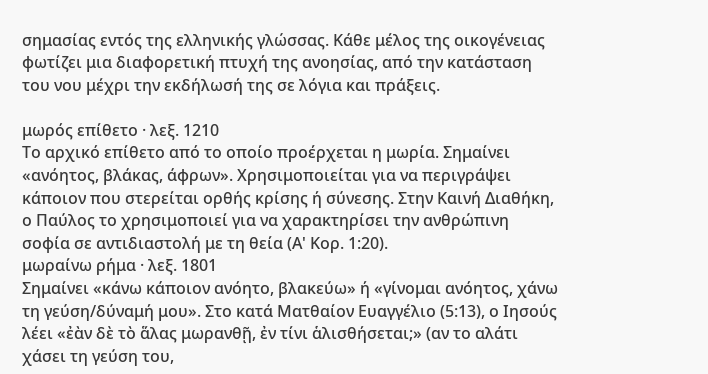σημασίας εντός της ελληνικής γλώσσας. Κάθε μέλος της οικογένειας φωτίζει μια διαφορετική πτυχή της ανοησίας, από την κατάσταση του νου μέχρι την εκδήλωσή της σε λόγια και πράξεις.

μωρός επίθετο · λεξ. 1210
Το αρχικό επίθετο από το οποίο προέρχεται η μωρία. Σημαίνει «ανόητος, βλάκας, άφρων». Χρησιμοποιείται για να περιγράψει κάποιον που στερείται ορθής κρίσης ή σύνεσης. Στην Καινή Διαθήκη, ο Παύλος το χρησιμοποιεί για να χαρακτηρίσει την ανθρώπινη σοφία σε αντιδιαστολή με τη θεία (Α' Κορ. 1:20).
μωραίνω ρήμα · λεξ. 1801
Σημαίνει «κάνω κάποιον ανόητο, βλακεύω» ή «γίνομαι ανόητος, χάνω τη γεύση/δύναμή μου». Στο κατά Ματθαίον Ευαγγέλιο (5:13), ο Ιησούς λέει «ἐὰν δὲ τὸ ἅλας μωρανθῇ, ἐν τίνι ἁλισθήσεται;» (αν το αλάτι χάσει τη γεύση του,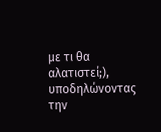με τι θα αλατιστεί;), υποδηλώνοντας την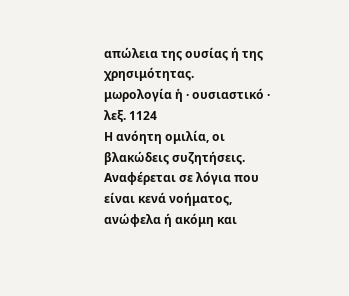απώλεια της ουσίας ή της χρησιμότητας.
μωρολογία ἡ · ουσιαστικό · λεξ. 1124
Η ανόητη ομιλία, οι βλακώδεις συζητήσεις. Αναφέρεται σε λόγια που είναι κενά νοήματος, ανώφελα ή ακόμη και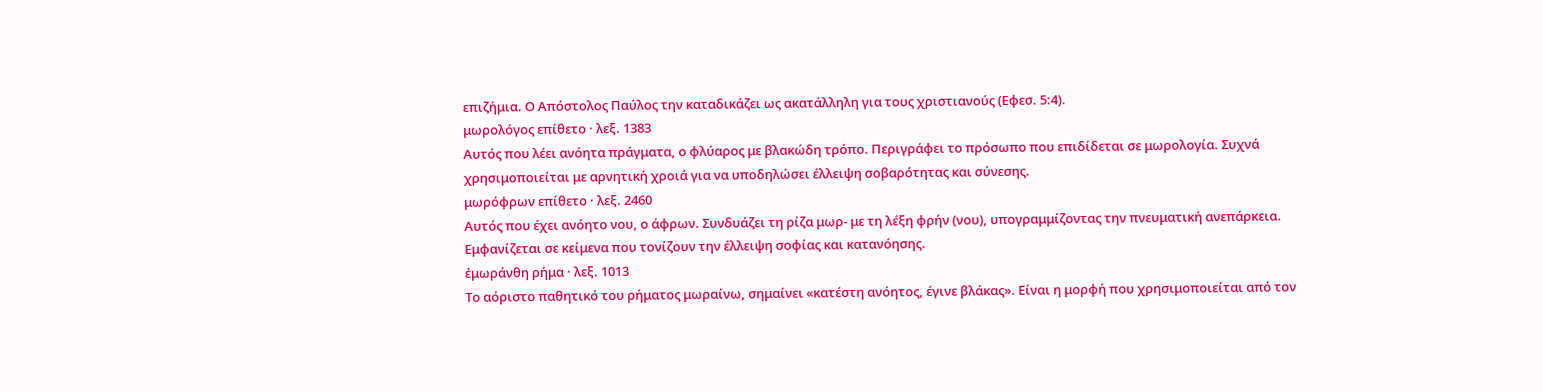επιζήμια. Ο Απόστολος Παύλος την καταδικάζει ως ακατάλληλη για τους χριστιανούς (Εφεσ. 5:4).
μωρολόγος επίθετο · λεξ. 1383
Αυτός που λέει ανόητα πράγματα, ο φλύαρος με βλακώδη τρόπο. Περιγράφει το πρόσωπο που επιδίδεται σε μωρολογία. Συχνά χρησιμοποιείται με αρνητική χροιά για να υποδηλώσει έλλειψη σοβαρότητας και σύνεσης.
μωρόφρων επίθετο · λεξ. 2460
Αυτός που έχει ανόητο νου, ο άφρων. Συνδυάζει τη ρίζα μωρ- με τη λέξη φρήν (νου), υπογραμμίζοντας την πνευματική ανεπάρκεια. Εμφανίζεται σε κείμενα που τονίζουν την έλλειψη σοφίας και κατανόησης.
ἐμωράνθη ρήμα · λεξ. 1013
Το αόριστο παθητικό του ρήματος μωραίνω, σημαίνει «κατέστη ανόητος, έγινε βλάκας». Είναι η μορφή που χρησιμοποιείται από τον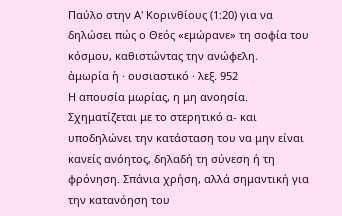Παύλο στην Α' Κορινθίους (1:20) για να δηλώσει πώς ο Θεός «εμώρανε» τη σοφία του κόσμου, καθιστώντας την ανώφελη.
ἀμωρία ἡ · ουσιαστικό · λεξ. 952
Η απουσία μωρίας, η μη ανοησία. Σχηματίζεται με το στερητικό α- και υποδηλώνει την κατάσταση του να μην είναι κανείς ανόητος, δηλαδή τη σύνεση ή τη φρόνηση. Σπάνια χρήση, αλλά σημαντική για την κατανόηση του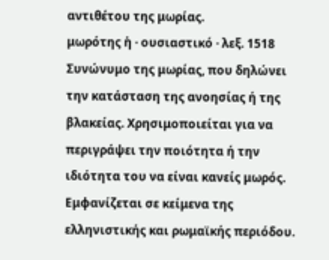αντιθέτου της μωρίας.
μωρότης ἡ · ουσιαστικό · λεξ. 1518
Συνώνυμο της μωρίας, που δηλώνει την κατάσταση της ανοησίας ή της βλακείας. Χρησιμοποιείται για να περιγράψει την ποιότητα ή την ιδιότητα του να είναι κανείς μωρός. Εμφανίζεται σε κείμενα της ελληνιστικής και ρωμαϊκής περιόδου.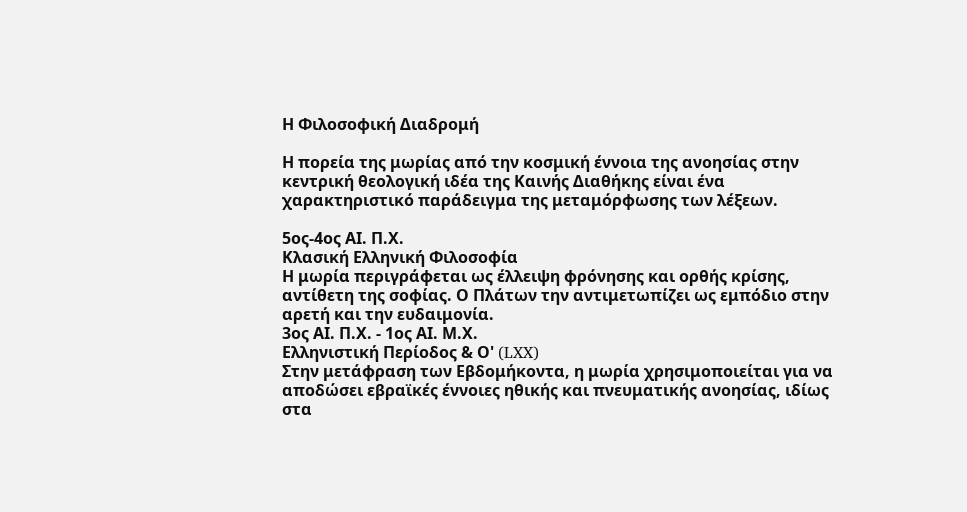Η Φιλοσοφική Διαδρομή

Η πορεία της μωρίας από την κοσμική έννοια της ανοησίας στην κεντρική θεολογική ιδέα της Καινής Διαθήκης είναι ένα χαρακτηριστικό παράδειγμα της μεταμόρφωσης των λέξεων.

5ος-4ος ΑΙ. Π.Χ.
Κλασική Ελληνική Φιλοσοφία
Η μωρία περιγράφεται ως έλλειψη φρόνησης και ορθής κρίσης, αντίθετη της σοφίας. Ο Πλάτων την αντιμετωπίζει ως εμπόδιο στην αρετή και την ευδαιμονία.
3ος ΑΙ. Π.Χ. - 1ος ΑΙ. Μ.Χ.
Ελληνιστική Περίοδος & Ο' (LXX)
Στην μετάφραση των Εβδομήκοντα, η μωρία χρησιμοποιείται για να αποδώσει εβραϊκές έννοιες ηθικής και πνευματικής ανοησίας, ιδίως στα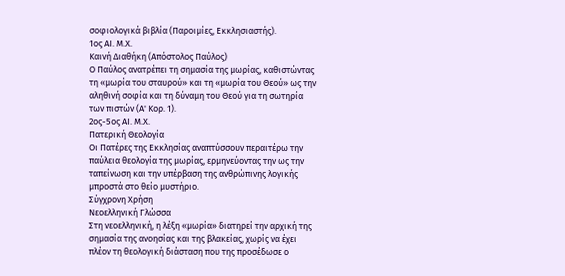σοφιολογικά βιβλία (Παροιμίες, Εκκλησιαστής).
1ος ΑΙ. Μ.Χ.
Καινή Διαθήκη (Απόστολος Παύλος)
Ο Παύλος ανατρέπει τη σημασία της μωρίας, καθιστώντας τη «μωρία του σταυρού» και τη «μωρία του Θεού» ως την αληθινή σοφία και τη δύναμη του Θεού για τη σωτηρία των πιστών (Α' Κορ. 1).
2ος-5ος ΑΙ. Μ.Χ.
Πατερική Θεολογία
Οι Πατέρες της Εκκλησίας αναπτύσσουν περαιτέρω την παύλεια θεολογία της μωρίας, ερμηνεύοντας την ως την ταπείνωση και την υπέρβαση της ανθρώπινης λογικής μπροστά στο θείο μυστήριο.
Σύγχρονη Χρήση
Νεοελληνική Γλώσσα
Στη νεοελληνική, η λέξη «μωρία» διατηρεί την αρχική της σημασία της ανοησίας και της βλακείας, χωρίς να έχει πλέον τη θεολογική διάσταση που της προσέδωσε ο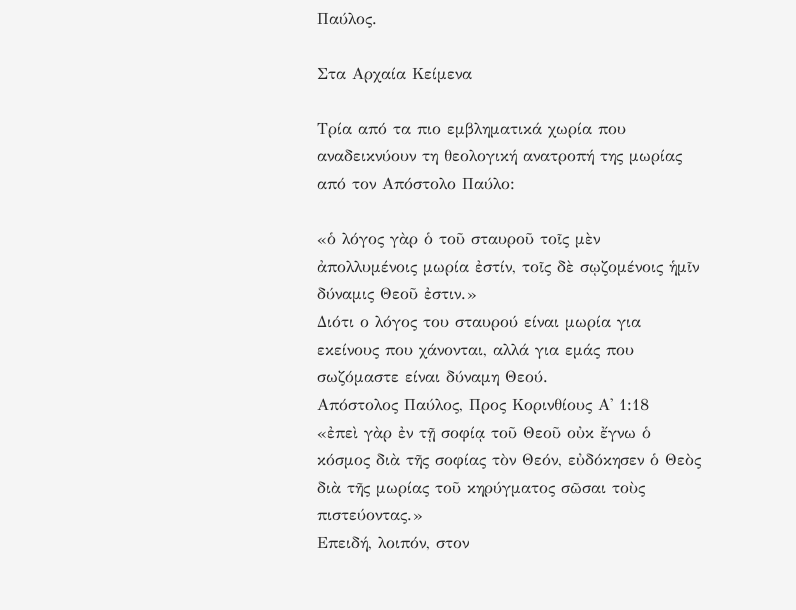Παύλος.

Στα Αρχαία Κείμενα

Τρία από τα πιο εμβληματικά χωρία που αναδεικνύουν τη θεολογική ανατροπή της μωρίας από τον Απόστολο Παύλο:

«ὁ λόγος γὰρ ὁ τοῦ σταυροῦ τοῖς μὲν ἀπολλυμένοις μωρία ἐστίν, τοῖς δὲ σῳζομένοις ἡμῖν δύναμις Θεοῦ ἐστιν.»
Διότι ο λόγος του σταυρού είναι μωρία για εκείνους που χάνονται, αλλά για εμάς που σωζόμαστε είναι δύναμη Θεού.
Απόστολος Παύλος, Προς Κορινθίους Α' 1:18
«ἐπεὶ γὰρ ἐν τῇ σοφίᾳ τοῦ Θεοῦ οὐκ ἔγνω ὁ κόσμος διὰ τῆς σοφίας τὸν Θεόν, εὐδόκησεν ὁ Θεὸς διὰ τῆς μωρίας τοῦ κηρύγματος σῶσαι τοὺς πιστεύοντας.»
Επειδή, λοιπόν, στον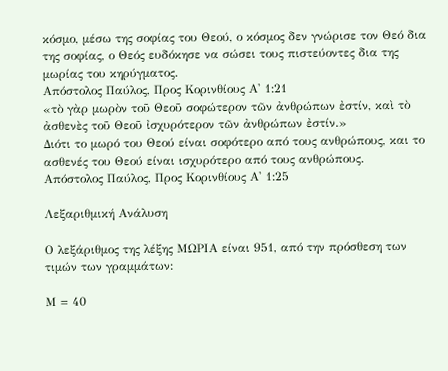κόσμο, μέσω της σοφίας του Θεού, ο κόσμος δεν γνώρισε τον Θεό δια της σοφίας, ο Θεός ευδόκησε να σώσει τους πιστεύοντες δια της μωρίας του κηρύγματος.
Απόστολος Παύλος, Προς Κορινθίους Α' 1:21
«τὸ γὰρ μωρὸν τοῦ Θεοῦ σοφώτερον τῶν ἀνθρώπων ἐστίν, καὶ τὸ ἀσθενὲς τοῦ Θεοῦ ἰσχυρότερον τῶν ἀνθρώπων ἐστίν.»
Διότι το μωρό του Θεού είναι σοφότερο από τους ανθρώπους, και το ασθενές του Θεού είναι ισχυρότερο από τους ανθρώπους.
Απόστολος Παύλος, Προς Κορινθίους Α' 1:25

Λεξαριθμική Ανάλυση

Ο λεξάριθμος της λέξης ΜΩΡΙΑ είναι 951, από την πρόσθεση των τιμών των γραμμάτων:

Μ = 40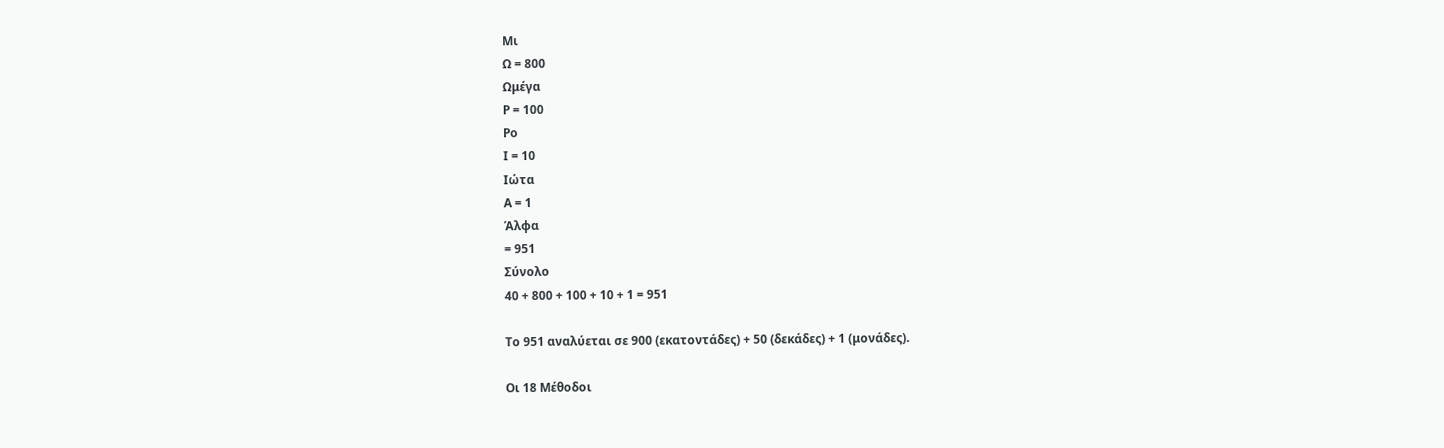Μι
Ω = 800
Ωμέγα
Ρ = 100
Ρο
Ι = 10
Ιώτα
Α = 1
Άλφα
= 951
Σύνολο
40 + 800 + 100 + 10 + 1 = 951

Το 951 αναλύεται σε 900 (εκατοντάδες) + 50 (δεκάδες) + 1 (μονάδες).

Οι 18 Μέθοδοι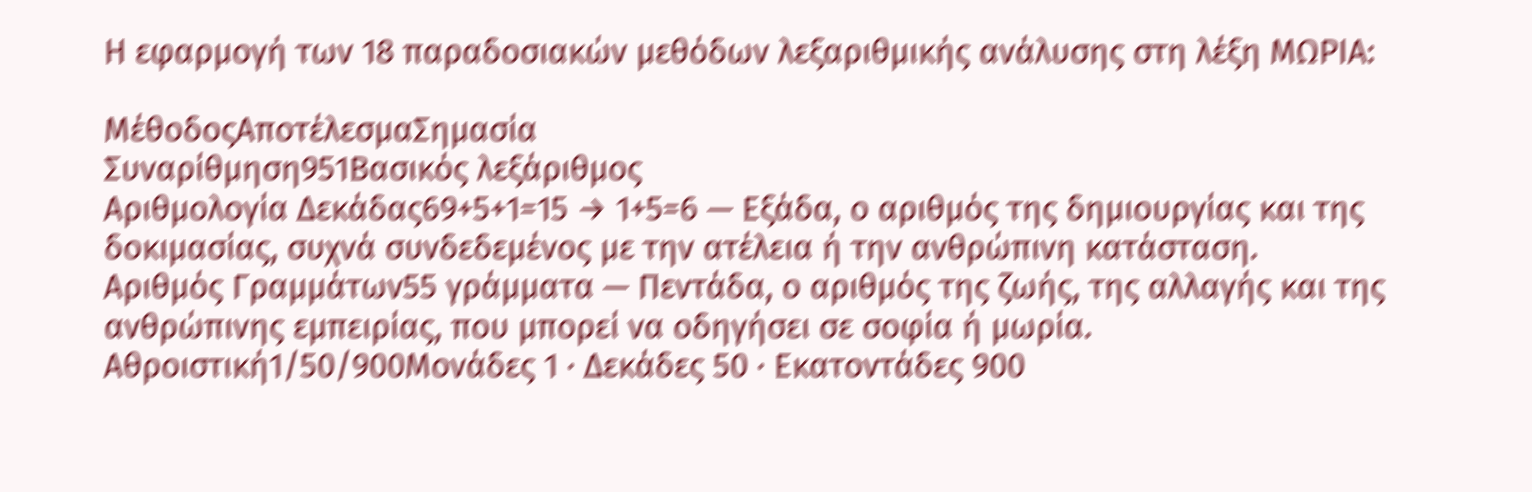Η εφαρμογή των 18 παραδοσιακών μεθόδων λεξαριθμικής ανάλυσης στη λέξη ΜΩΡΙΑ:

ΜέθοδοςΑποτέλεσμαΣημασία
Συναρίθμηση951Βασικός λεξάριθμος
Αριθμολογία Δεκάδας69+5+1=15 → 1+5=6 — Εξάδα, ο αριθμός της δημιουργίας και της δοκιμασίας, συχνά συνδεδεμένος με την ατέλεια ή την ανθρώπινη κατάσταση.
Αριθμός Γραμμάτων55 γράμματα — Πεντάδα, ο αριθμός της ζωής, της αλλαγής και της ανθρώπινης εμπειρίας, που μπορεί να οδηγήσει σε σοφία ή μωρία.
Αθροιστική1/50/900Μονάδες 1 · Δεκάδες 50 · Εκατοντάδες 900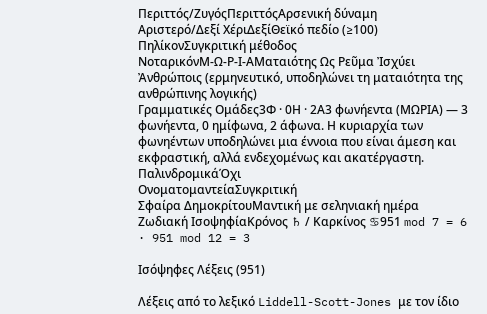Περιττός/ΖυγόςΠεριττόςΑρσενική δύναμη
Αριστερό/Δεξί ΧέριΔεξίΘεϊκό πεδίο (≥100)
ΠηλίκονΣυγκριτική μέθοδος
ΝοταρικόνΜ-Ω-Ρ-Ι-ΑΜαταιότης Ως Ρεῦμα Ἰσχύει Ἀνθρώποις (ερμηνευτικό, υποδηλώνει τη ματαιότητα της ανθρώπινης λογικής)
Γραμματικές Ομάδες3Φ · 0Η · 2Α3 φωνήεντα (ΜΩΡΙΑ) — 3 φωνήεντα, 0 ημίφωνα, 2 άφωνα. Η κυριαρχία των φωνηέντων υποδηλώνει μια έννοια που είναι άμεση και εκφραστική, αλλά ενδεχομένως και ακατέργαστη.
ΠαλινδρομικάΌχι
ΟνοματομαντείαΣυγκριτική
Σφαίρα ΔημοκρίτουΜαντική με σεληνιακή ημέρα
Ζωδιακή ΙσοψηφίαΚρόνος ♄ / Καρκίνος ♋951 mod 7 = 6 · 951 mod 12 = 3

Ισόψηφες Λέξεις (951)

Λέξεις από το λεξικό Liddell-Scott-Jones με τον ίδιο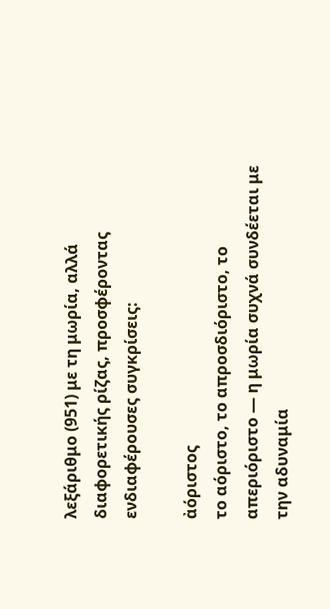λεξάριθμο (951) με τη μωρία, αλλά διαφορετικής ρίζας, προσφέροντας ενδιαφέρουσες συγκρίσεις:

ἀόριστος
το αόριστο, το απροσδιόριστο, το απεριόριστο — η μωρία συχνά συνδέεται με την αδυναμία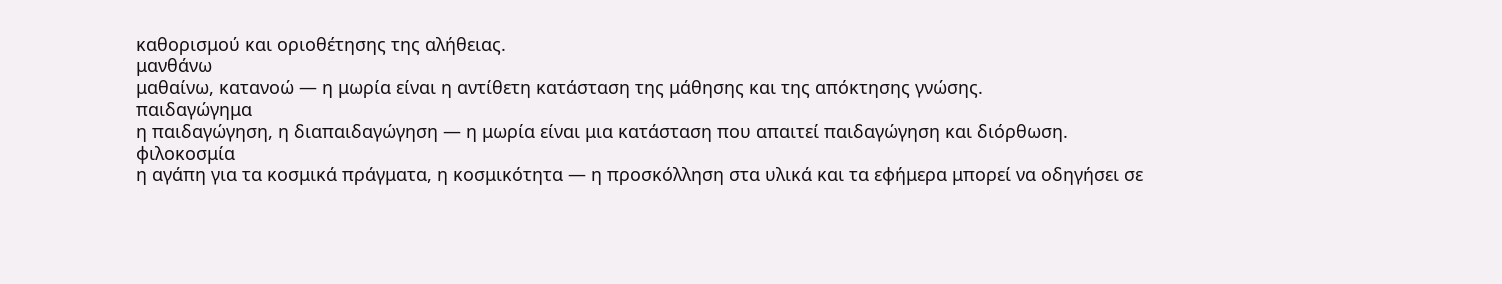καθορισμού και οριοθέτησης της αλήθειας.
μανθάνω
μαθαίνω, κατανοώ — η μωρία είναι η αντίθετη κατάσταση της μάθησης και της απόκτησης γνώσης.
παιδαγώγημα
η παιδαγώγηση, η διαπαιδαγώγηση — η μωρία είναι μια κατάσταση που απαιτεί παιδαγώγηση και διόρθωση.
φιλοκοσμία
η αγάπη για τα κοσμικά πράγματα, η κοσμικότητα — η προσκόλληση στα υλικά και τα εφήμερα μπορεί να οδηγήσει σε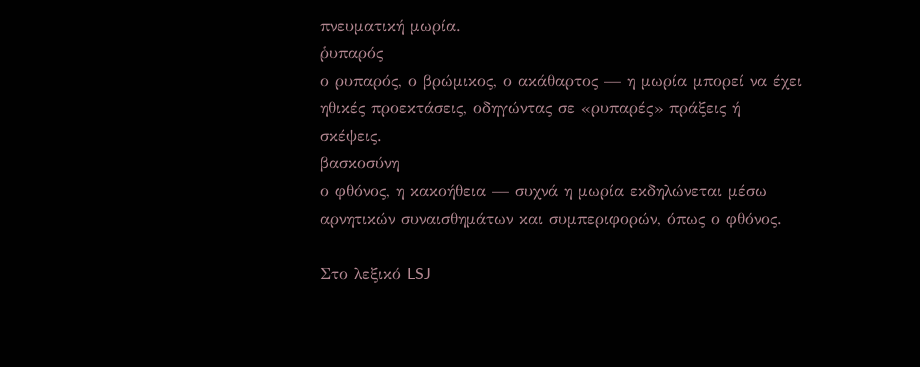πνευματική μωρία.
ῥυπαρός
ο ρυπαρός, ο βρώμικος, ο ακάθαρτος — η μωρία μπορεί να έχει ηθικές προεκτάσεις, οδηγώντας σε «ρυπαρές» πράξεις ή σκέψεις.
βασκοσύνη
ο φθόνος, η κακοήθεια — συχνά η μωρία εκδηλώνεται μέσω αρνητικών συναισθημάτων και συμπεριφορών, όπως ο φθόνος.

Στο λεξικό LSJ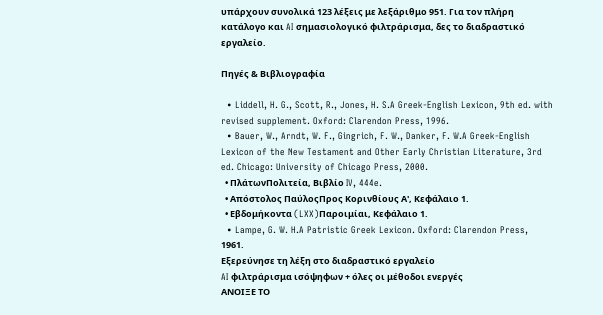υπάρχουν συνολικά 123 λέξεις με λεξάριθμο 951. Για τον πλήρη κατάλογο και AI σημασιολογικό φιλτράρισμα, δες το διαδραστικό εργαλείο.

Πηγές & Βιβλιογραφία

  • Liddell, H. G., Scott, R., Jones, H. S.A Greek-English Lexicon, 9th ed. with revised supplement. Oxford: Clarendon Press, 1996.
  • Bauer, W., Arndt, W. F., Gingrich, F. W., Danker, F. W.A Greek-English Lexicon of the New Testament and Other Early Christian Literature, 3rd ed. Chicago: University of Chicago Press, 2000.
  • ΠλάτωνΠολιτεία, Βιβλίο IV, 444e.
  • Απόστολος ΠαύλοςΠρος Κορινθίους Α', Κεφάλαιο 1.
  • Εβδομήκοντα (LXX)Παροιμίαι, Κεφάλαιο 1.
  • Lampe, G. W. H.A Patristic Greek Lexicon. Oxford: Clarendon Press, 1961.
Εξερεύνησε τη λέξη στο διαδραστικό εργαλείο
AI φιλτράρισμα ισόψηφων + όλες οι μέθοδοι ενεργές
ΑΝΟΙΞΕ ΤΟ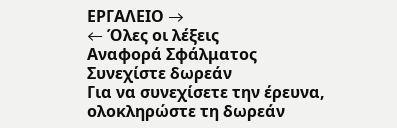ΕΡΓΑΛΕΙΟ →
← Όλες οι λέξεις
Αναφορά Σφάλματος
Συνεχίστε δωρεάν
Για να συνεχίσετε την έρευνα, ολοκληρώστε τη δωρεάν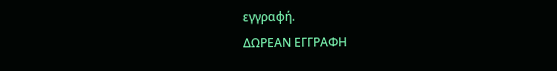εγγραφή.
ΔΩΡΕΑΝ ΕΓΓΡΑΦΗ